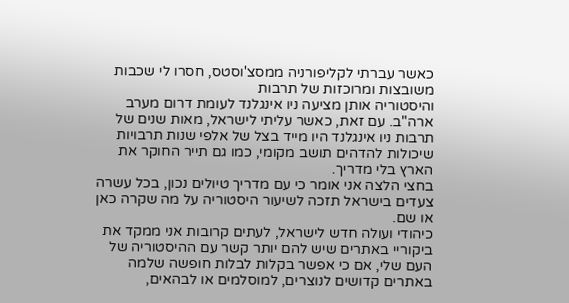כאשר עברתי לקליפורניה ממסצ'וסטס, חסרו לי שכבות משובצות ומרוכזות של תרבות
והיסטוריה אותן מציעה ניו אינגלנד לעומת דרום מערב ארה"ב. עם זאת, כאשר עליתי לישראל, מאות שנים של תרבות ניו אינגלנד היו מייד בצל של אלפי שנות תרבויות שיכולות להדהים תושב מקומי, כמו גם תייר החוקר את הארץ בלי מדריך.
בחצי הלצה אני אומר כי עם מדריך טיולים נכון, בכל עשרה צעדים בישראל תזכה לשיעור היסטוריה על מה שקרה כאן או שם.
כיהודי ועולה חדש לישראל, לעתים קרובות אני ממקד את ביקוריי באתרים שיש להם יותר קשר עם ההיסטוריה של העם שלי, אם כי אפשר בקלות לבלות חופשה שלמה באתרים קדושים לנוצרים, למוסלמים או לבהאים,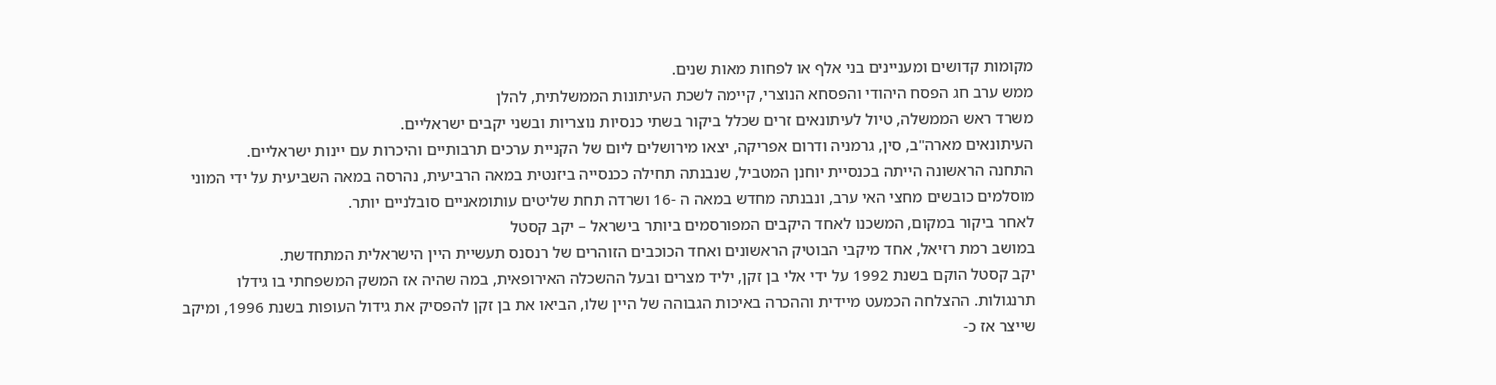מקומות קדושים ומעניינים בני אלף או לפחות מאות שנים.
ממש ערב חג הפסח היהודי והפסחא הנוצרי, קיימה לשכת העיתונות הממשלתית, להלן
משרד ראש הממשלה, טיול לעיתונאים זרים שכלל ביקור בשתי כנסיות נוצריות ובשני יקבים ישראליים.
העיתונאים מארה"ב, סין, גרמניה ודרום אפריקה, יצאו מירושלים ליום של הקניית ערכים תרבותיים והיכרות עם יינות ישראליים.
התחנה הראשונה הייתה בכנסיית יוחנן המטביל, שנבנתה תחילה ככנסייה ביזנטית במאה הרביעית, נהרסה במאה השביעית על ידי המוני מוסלמים כובשים מחצי האי ערב, ונבנתה מחדש במאה ה -16 ושרדה תחת שליטים עותומאניים סובלניים יותר.
לאחר ביקור במקום, המשכנו לאחד היקבים המפורסמים ביותר בישראל – יקב קסטל
במושב רמת רזיאל, אחד מיקבי הבוטיק הראשונים ואחד הכוכבים הזוהרים של רנסנס תעשיית היין הישראלית המתחדשת.
יקב קסטל הוקם בשנת 1992 על ידי אלי בן זקן, יליד מצרים ובעל ההשכלה האירופאית, במה שהיה אז המשק המשפחתי בו גידלו תרנגולות. ההצלחה הכמעט מיידית וההכרה באיכות הגבוהה של היין שלו, הביאו את בן זקן להפסיק את גידול העופות בשנת 1996, ומיקב שייצר אז כ-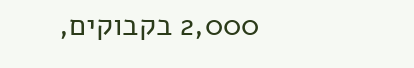2,000 בקבוקים,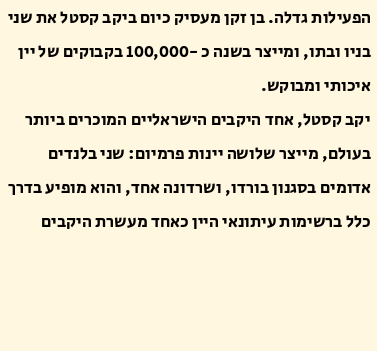הפעילות גדלה. בן זקן מעסיק כיום ביקב קסטל את שני בניו ובתו, ומייצר בשנה כ -100,000 בקבוקים של יין איכותי ומבוקש.
יקב קסטל, אחד היקבים הישראליים המוכרים ביותר בעולם, מייצר שלושה יינות פרמיום: שני בלנדים אדומים בסגנון בורדו, ושרדונה אחד, והוא מופיע בדרך כלל ברשימות עיתונאי היין כאחד מעשרת היקבים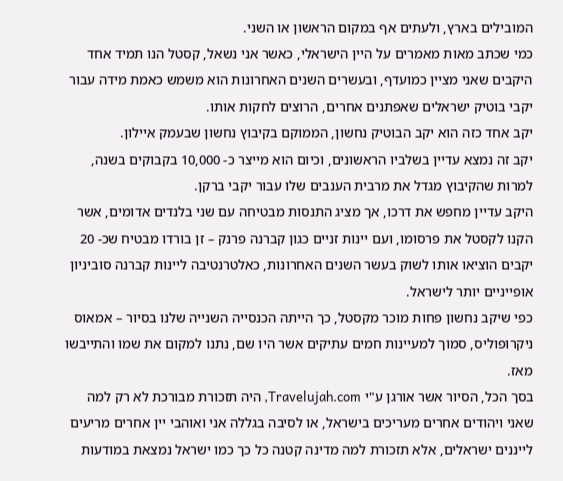המובילים בארץ, ולעתים אף במקום הראשון או השני.
כמי שכתב מאות מאמרים על היין הישראלי, כאשר אני נשאל, קסטל הנו תמיד אחד היקבים שאני מציין כמועדף, ובעשרים השנים האחרונות הוא משמש כאמת מידה עבור יקבי בוטיק ישראלים שאפתנים אחרים, הרוצים לחקות אותו.
יקב אחד כזה הוא יקב הבוטיק נחשון, הממוקם בקיבוץ נחשון שבעמק איילון.
יקב זה נמצא עדיין בשלביו הראשונים, וכיום הוא מייצר כ- 10,000 בקבוקים בשנה, למרות שהקיבוץ מגדל את מרבית הענבים שלו עבור יקבי ברקן.
היקב עדיין מחפש את דרכו, אך מציג התנסות מבטיחה עם שני בלנדים אדומים, אשר הקנו לקסטל את פרסומו, ועם יינות זניים כגון קברנה פרנק – זן בורדו מבטיח שכ- 20 יקבים הוציאו אותו לשוק בעשר השנים האחרונות, כאלטרנטיבה ליינות קברנה סוביניון אופייניים יותר לישראל.
כפי שיקב נחשון פחות מוכר מקסטל, כך הייתה הכנסייה השנייה שלנו בסיור – אמאוס ניקרופוליס, סמוך למעיינות חמים עתיקים אשר היו שם, נתנו למקום את שמו והתייבשו מאז.
בסך הכל, הסיור אשר אורגן ע"י Travelujah.com, היה תזכורת מבורכת לא רק למה שאני ויהודים אחרים מעריכים בישראל, או לסיבה בגללה אני ואוהבי יין אחרים מריעים לייננים ישראלים, אלא תזכורת למה מדינה קטנה כל כך כמו ישראל נמצאת במודעות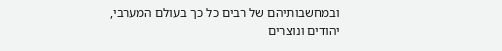ובמחשבותיהם של רבים כל כך בעולם המערבי, יהודים ונוצרים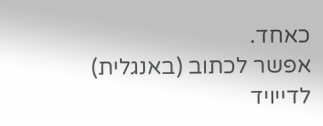כאחד.
אפשר לכתוב (באנגלית) לדייויד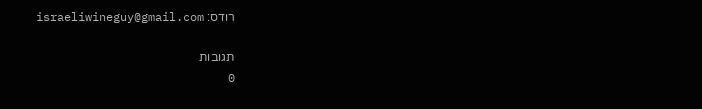רודס: israeliwineguy@gmail.com

תגובות
0